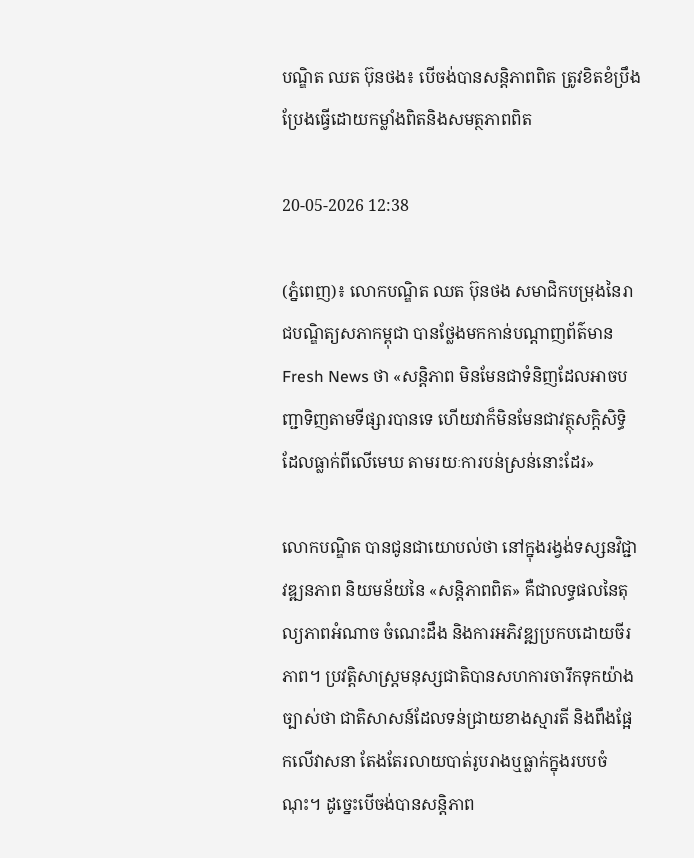បណ្ឌិត ឈត ប៊ុនថង៖ បើចង់បានសន្តិភាពពិត ត្រូវខិតខំប្រឹងប្រែងធ្វើដោយកម្លាំងពិតនិងសមត្ថភាពពិត

20-05-2026 12:38

(ភ្នំពេញ)៖ លោកបណ្ឌិត ឈត ប៊ុនថង សមាជិកបម្រុងនៃរាជបណ្ឌិត្យសភាកម្ពុជា បានថ្លែងមកកាន់បណ្ដាញព័ត៌មាន Fresh News ថា «សន្តិភាព មិនមែនជាទំនិញដែលអាចបញ្ជាទិញតាមទីផ្សារបានទេ ហើយវាក៏មិនមែនជាវត្ថុសក្តិសិទ្ធិដែលធ្លាក់ពីលើមេឃ តាមរយៈការបន់ស្រន់នោះដែរ»

លោកបណ្ឌិត បានជូនជាយោបល់ថា នៅក្នុងរង្វង់ទស្សនវិជ្ជាវឌ្ឍនភាព និយមន័យនៃ «សន្តិភាពពិត» គឺជាលទ្ធផលនៃតុល្យភាពអំណាច ចំណេះដឹង និងការអភិវឌ្ឍប្រកបដោយចីរភាព។ ប្រវត្តិសាស្ត្រមនុស្សជាតិបានសហការចារឹកទុកយ៉ាងច្បាស់ថា ជាតិសាសន៍ដែលទន់ជ្រាយខាងស្មារតី និងពឹងផ្អែកលើវាសនា តែងតែរលាយបាត់រូបរាងឬធ្លាក់ក្នុងរបបចំណុះ។ ដូច្នេះបើចង់បានសន្តិភាព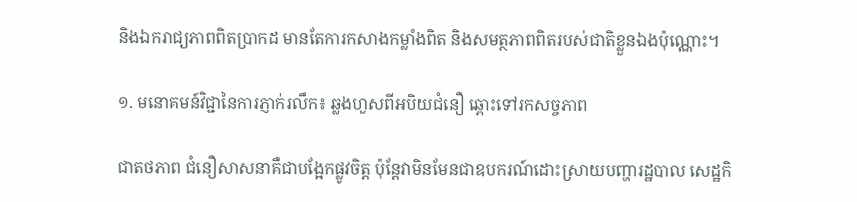និងឯករាជ្យភាពពិតប្រាកដ មានតែការកសាងកម្លាំងពិត និងសមត្ថភាពពិតរបស់ជាតិខ្លួនឯងប៉ុណ្ណោះ។

១. មនោគមន៍វិជ្ជានៃការភ្ញាក់រលឹក៖ ឆ្លងហួសពីអបិយជំនឿ ឆ្ពោះទៅរកសច្ចភាព

ជាតថភាព ជំនឿសាសនាគឺជាបង្អែកផ្លូវចិត្ត ប៉ុន្តែវាមិនមែនជាឧបករណ៍ដោះស្រាយបញ្ហារដ្ឋបាល សេដ្ឋកិ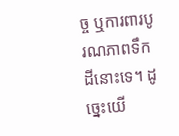ច្ច ឬការពារបូរណភាពទឹកដីនោះទេ។ ដូច្នេះយើ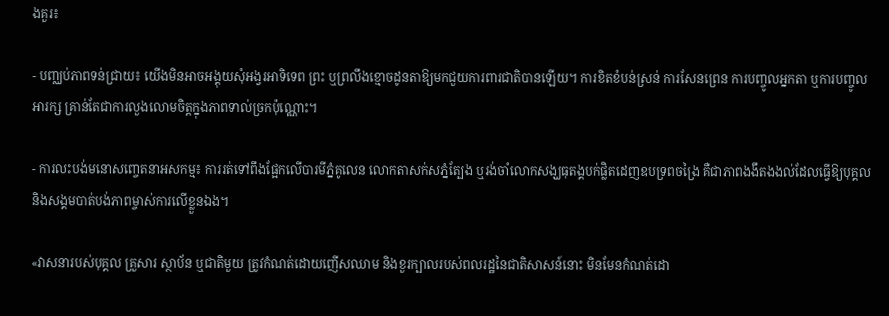ងគួរ៖

- បញ្ឈប់ភាពទន់ជ្រាយ៖ យើងមិនអាចអង្គុយសុំអង្វរអាទិទេព ព្រះ ឬព្រលឹងខ្មោចដូនតាឱ្យមកជួយការពារជាតិបានឡើយ។ ការខិតខំបន់ស្រន់ ការសែនព្រេន ការបញ្ចូលអ្នកតា ឬការបញ្ចូលអារក្ស គ្រាន់តែជាការលួងលោមចិត្តក្នុងភាពទាល់ច្រកប៉ុណ្ណោះ។

- ការលះបង់មនោសញ្ចេតនាអសកម្ម៖ ការរត់ទៅពឹងផ្អែកលើបារមីភ្នំគូលេន លោកតាសក់សភ្នំត្បែង ឬរង់ចាំលោកសង្ឃធុតង្គបក់ផ្លិតដេញឧបទ្រពចង្រៃ គឺជាភាពងងឹតងងល់ដែលធ្វើឱ្យបុគ្គលនិងសង្គមបាត់បង់ភាពម្ចាស់ការលើខ្លួនឯង។

«វាសនារបស់បុគ្គល គ្រួសារ ស្ថាប័ន ឬជាតិមួយ ត្រូវកំណត់ដោយញើសឈាម និងខួរក្បាលរបស់ពលរដ្ឋនៃជាតិសាសន៍នោះ មិនមែនកំណត់ដោ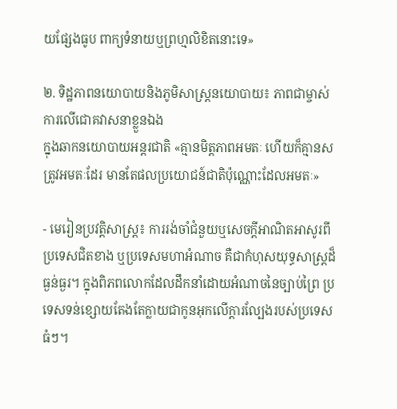យផ្សែងធូប ពាក្យទំនាយឬព្រហ្មលិខិតនោះទេ»

២. ទិដ្ឋភាពនយោបាយនិងភូមិសាស្ត្រនយោបាយ៖ ភាពជាម្ចាស់ការលើជោគវាសនាខ្លួនឯង
ក្នុងឆាកនយោបាយអន្តរជាតិ «គ្មានមិត្តភាពអមតៈ ហើយក៏គ្មានសត្រូវអមតៈដែរ មានតែផលប្រយោជន៍ជាតិប៉ុណ្ណោះដែលអមតៈ»

- មេរៀនប្រវត្តិសាស្ត្រ៖ ការរង់ចាំជំនួយឬសេចក្តីអាណិតអាសូរពីប្រទេសជិតខាង ឬប្រទេសមហាអំណាច គឺជាកំហុសយុទ្ធសាស្ត្រដ៏ធ្ងន់ធ្ងរ។ ក្នុងពិភពលោកដែលដឹកនាំដោយអំណាចនៃច្បាប់ព្រៃ ប្រទេសទន់ខ្សោយតែងតែក្លាយជាកូនអុកលើក្តារល្បែងរបស់ប្រទេសធំៗ។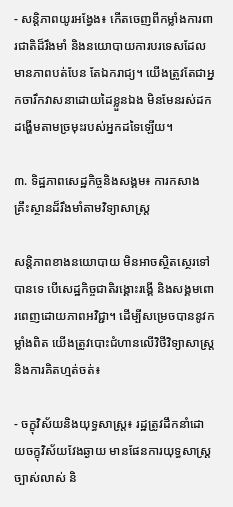- សន្តិភាពយូរអង្វែង៖ កើតចេញពីកម្លាំងការពារជាតិដ៏រឹងមាំ និងនយោបាយការបរទេសដែលមានភាពបត់បែន តែឯករាជ្យ។ យើងត្រូវតែជាអ្នកចារឹកវាសនាដោយដៃខ្លួនឯង មិនមែនរស់ដកដង្ហើមតាមច្រមុះរបស់អ្នកដទៃឡើយ។

៣. ទិដ្ឋភាពសេដ្ឋកិច្ចនិងសង្គម៖ ការកសាងគ្រឹះស្ថានដ៏រឹងមាំតាមវិទ្យាសាស្ត្រ

សន្តិភាពខាងនយោបាយ មិនអាចស្ថិតស្ថេរទៅបានទេ បើសេដ្ឋកិច្ចជាតិរង្គោះរង្គើ និងសង្គមពោរពេញដោយភាពអវិជ្ជា។ ដើម្បីសម្រេចបាននូវកម្លាំងពិត យើងត្រូវបោះជំហានលើវិថីវិទ្យាសាស្ត្រនិងការគិតហ្មត់ចត់៖

- ចក្ខុវិស័យនិងយុទ្ធសាស្ត្រ៖ រដ្ឋត្រូវដឹកនាំដោយចក្ខុវិស័យវែងឆ្ងាយ មានផែនការយុទ្ធសាស្ត្រច្បាស់លាស់ និ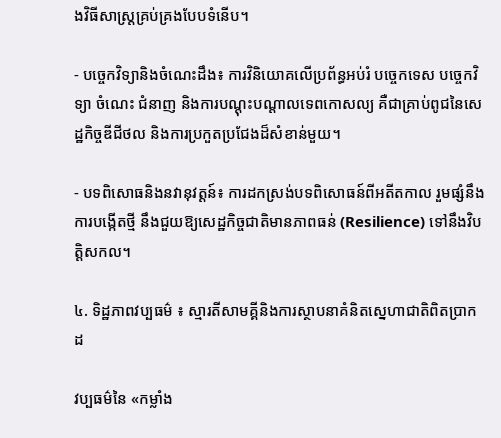ងវិធីសាស្ត្រគ្រប់គ្រងបែបទំនើប។

- បច្ចេកវិទ្យានិងចំណេះដឹង៖ ការវិនិយោគលើប្រព័ន្ធអប់រំ បច្ចេកទេស បច្ចេកវិទ្យា ចំណេះ ជំនាញ និងការបណ្តុះបណ្តាលទេពកោសល្យ គឺជាគ្រាប់ពូជនៃសេដ្ឋកិច្ចឌីជីថល និងការប្រកួតប្រជែងដ៏សំខាន់មួយ។

- បទពិសោធនិងនវានុវត្តន៍៖ ការដកស្រង់បទពិសោធន៍ពីអតីតកាល រួមផ្សំនឹងការបង្កើតថ្មី នឹងជួយឱ្យសេដ្ឋកិច្ចជាតិមានភាពធន់ (Resilience) ទៅនឹងវិបត្តិសកល។

៤. ទិដ្ឋភាពវប្បធម៌ ៖ ស្មារតីសាមគ្គីនិងការស្ថាបនាគំនិតស្នេហាជាតិពិតប្រាកដ

វប្បធម៌នៃ «កម្លាំង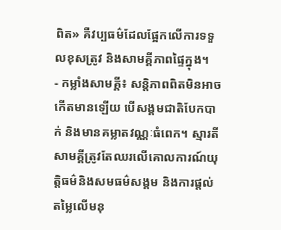ពិត» គឺវប្បធម៌ដែលផ្អែកលើការទទួលខុសត្រូវ និងសាមគ្គីភាពផ្ទៃក្នុង។
- កម្លាំងសាមគ្គី៖ សន្តិភាពពិតមិនអាចកើតមានឡើយ បើសង្គមជាតិបែកបាក់ និងមានគម្លាតវណ្ណៈធំពេក។ ស្មារតីសាមគ្គីត្រូវតែឈរលើគោលការណ៍យុត្តិធម៌និងសមធម៌សង្គម និងការផ្តល់តម្លៃលើមនុ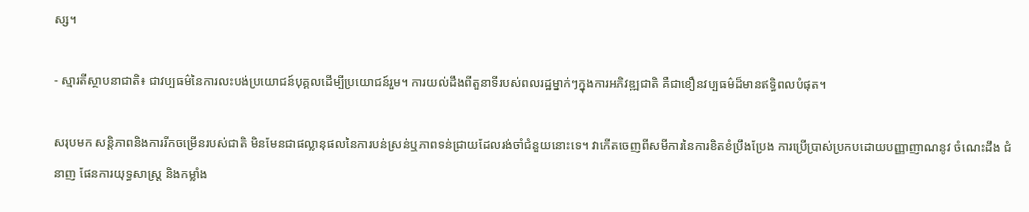ស្ស។

- ស្មារតីស្ថាបនាជាតិ៖ ជាវប្បធម៌នៃការលះបង់ប្រយោជន៍បុគ្គលដើម្បីប្រយោជន៍រួម។ ការយល់ដឹងពីតួនាទីរបស់ពលរដ្ឋម្នាក់ៗក្នុងការអភិវឌ្ឍជាតិ គឺជាខឿនវប្បធម៌ដ៏មានឥទ្ធិពលបំផុត។

សរុបមក សន្តិភាពនិងការរីកចម្រើនរបស់ជាតិ មិនមែនជាផល្លានុផលនៃការបន់ស្រន់ឬភាពទន់ជ្រាយដែលរង់ចាំជំនួយនោះទេ។ វាកើតចេញពីសមីការនៃការខិតខំប្រឹងប្រែង ការប្រើប្រាស់ប្រកបដោយបញ្ញាញាណនូវ ចំណេះដឹង ជំនាញ ផែនការយុទ្ធសាស្ត្រ និងកម្លាំង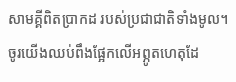សាមគ្គីពិតប្រាកដ របស់ប្រជាជាតិទាំងមូល។ ចូរយើងឈប់ពឹងផ្អែកលើអព្ភូតហេតុដែ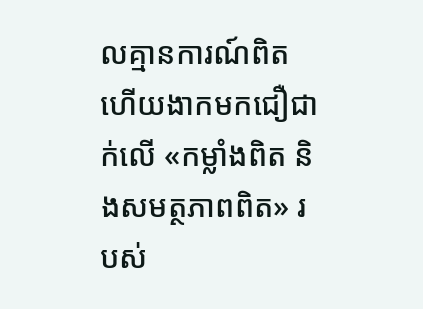លគ្មានការណ៍ពិត ហើយងាកមកជឿជាក់លើ «កម្លាំងពិត និងសមត្ថភាពពិត» របស់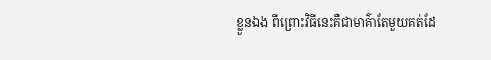ខ្លួនឯង ពីព្រោះវិធីនេះគឺជាមាគ៌ាតែមួយគត់ដែ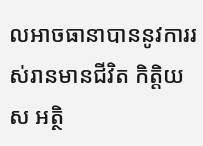លអាចធានាបាននូវការរស់រានមានជីវិត កិត្តិយស អត្ថិ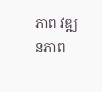ភាព វឌ្ឍនភាព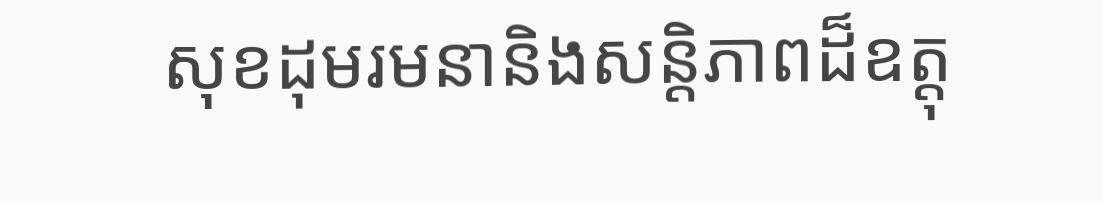សុខដុមរមនានិងសន្តិភាពដ៏ឧត្តុ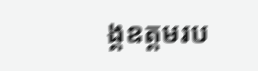ង្គឧត្តមរប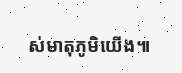ស់មាតុភូមិយើង៕